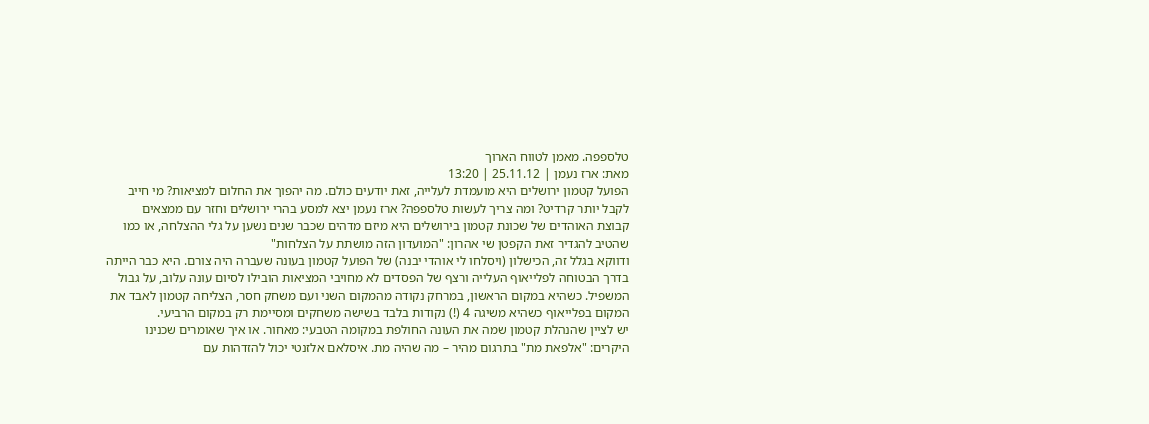טלספפה. מאמן לטווח הארוך
מאת: ארז נעמן | 25.11.12 | 13:20
הפועל קטמון ירושלים היא מועמדת לעלייה, זאת יודעים כולם. מה יהפוך את החלום למציאות? מי חייב לקבל יותר קרדיט? ומה צריך לעשות טלספפה? ארז נעמן יצא למסע בהרי ירושלים וחזר עם ממצאים
קבוצת האוהדים של שכונת קטמון בירושלים היא מיזם מדהים שכבר שנים נשען על גלי ההצלחה, או כמו שהטיב להגדיר זאת הקפטן שי אהרון: "המועדון הזה מושתת על הצלחות"
ודווקא בגלל זה, הכישלון (ויסלחו לי אוהדי יבנה) של הפועל קטמון בעונה שעברה היה צורם. היא כבר הייתה בדרך הבטוחה לפלייאוף העלייה ורצף של הפסדים לא מחויבי המציאות הובילו לסיום עונה עלוב, על גבול המשפיל. כשהיא במקום הראשון, במרחק נקודה מהמקום השני ועם משחק חסר, הצליחה קטמון לאבד את המקום בפלייאוף כשהיא משיגה 4 (!) נקודות בלבד בשישה משחקים ומסיימת רק במקום הרביעי.
יש לציין שהנהלת קטמון שמה את העונה החולפת במקומה הטבעי: מאחור. או איך שאומרים שכנינו היקרים: "אלפאת מת" בתרגום מהיר – מה שהיה מת. איסלאם אלזנטי יכול להזדהות עם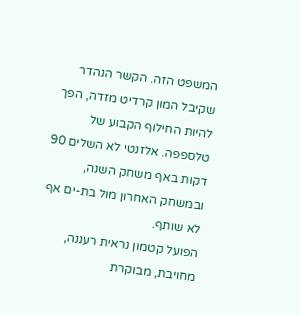המשפט הזה. הקשר הנהדר שקיבל המון קרדיט מזדה, הפך להיות החילוף הקבוע של טלספפה. אלזנטי לא השלים 90 דקות באף משחק השנה, ובמשחק האחרון מול בת-ים אף לא שותף.
הפועל קטמון נראית רעננה, מחויבת, מבוקרת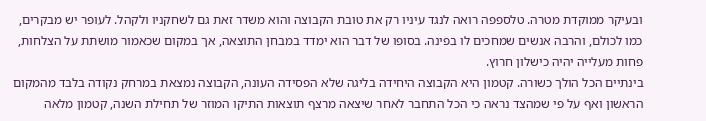ובעיקר ממוקדת מטרה. טלספפה רואה לנגד עיניו רק את טובת הקבוצה והוא משדר זאת גם לשחקניו ולקהל. לעופר יש מבקרים, כמו לכולם, והרבה אנשים שמחכים לו בפינה. בסופו של דבר הוא ימדד במבחן התוצאה, אך במקום שכאמור מושתת על הצלחות, פחות מעלייה יהיה כישלון חרוץ.
בינתיים הכל הולך כשורה. קטמון היא הקבוצה היחידה בליגה שלא הפסידה העונה, הקבוצה נמצאת במרחק נקודה בלבד מהמקום הראשון ואף על פי שמהצד נראה כי הכל התחבר לאחר שיצאה מרצף תוצאות התיקו המוזר של תחילת השנה, קטמון מלאה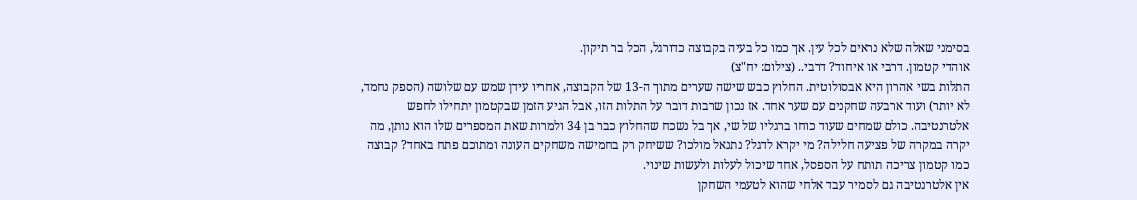בסימני שאלה שלא נראים לכל עין. אך כמו כל בעיה בקבוצה כדורגל, הכל בר תיקון.
אוהדי קטמון. דרבי או איחוד? דרבי.. (צילום: יח"צ)
התלות בשי אהרון היא אבסולוטית. החלוץ כבש שישה שערים מתוך ה-13 של הקבוצה, אחריו עידן שמש עם שלושה (הספק נחמד, לא יותר) ועוד ארבעה שחקנים עם שער אחד. אז נכון שרבות דובר על התלות הזו, אבל הגיע הזמן שבקטמון יתחילו לחפש אלטרנטיבה. כולם שמחים שעוד כוחו ברגליו של שי, אך בל נשכח שהחלוץ כבר בן 34 ולמרות שאת המספרים שלו הוא נותן, מה יקרה במקרה של פציעה חלילה? מי יקרא לדגל? נתנאל מולכו? ששיחק רק בחמישה משחקים העונה ומתוכם פתח באחד? קבוצה כמו קטמון צריכה תותח על הספסל, אחד שיכול לעלות ולעשות שינוי.
אין אלטרנטיבה גם לסמיר עבד אלחי שהוא לטעמי השחקן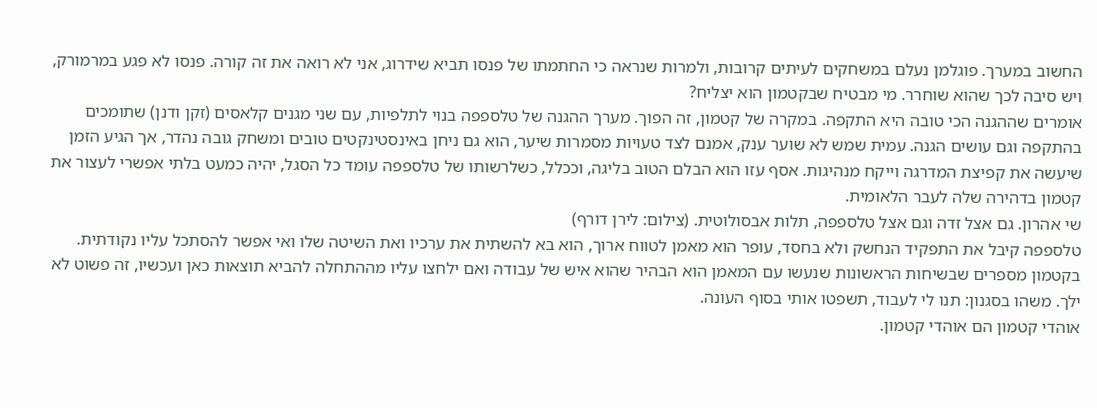החשוב במערך. פוגלמן נעלם במשחקים לעיתים קרובות, ולמרות שנראה כי החתמתו של פנסו תביא שידרוג, אני לא רואה את זה קורה. פנסו לא פגע במרמורק, ויש סיבה לכך שהוא שוחרר. מי מבטיח שבקטמון הוא יצליח?
אומרים שההגנה הכי טובה היא התקפה. במקרה של קטמון, זה הפוך. מערך ההגנה של טלספפה בנוי לתלפיות, עם שני מגנים קלאסים (זקן ודנן) שתומכים בהתקפה וגם עושים הגנה. עמית שמש לא שוער ענק, אמנם לצד טעויות מסמרות שיער, הוא גם ניחן באינסטינקטים טובים ומשחק גובה נהדר, אך הגיע הזמן שיעשה את קפיצת המדרגה וייקח מנהיגות. אסף עזו הוא הבלם הטוב בליגה, וככלל, כשלרשותו של טלספפה עומד כל הסגל, יהיה כמעט בלתי אפשרי לעצור את קטמון בדהירה שלה לעבר הלאומית.
שי אהרון. גם אצל זדה וגם אצל טלספפה, תלות אבסולוטית. (צילום: לירן דורף)
טלספפה קיבל את התפקיד הנחשק ולא בחסד, עופר הוא מאמן לטווח ארוך, הוא בא להשתית את ערכיו ואת השיטה שלו ואי אפשר להסתכל עליו נקודתית. בקטמון מספרים שבשיחות הראשונות שנעשו עם המאמן הוא הבהיר שהוא איש של עבודה ואם ילחצו עליו מההתחלה להביא תוצאות כאן ועכשיו, זה פשוט לא ילך. משהו בסגנון: תנו לי לעבוד, תשפטו אותי בסוף העונה.
אוהדי קטמון הם אוהדי קטמון.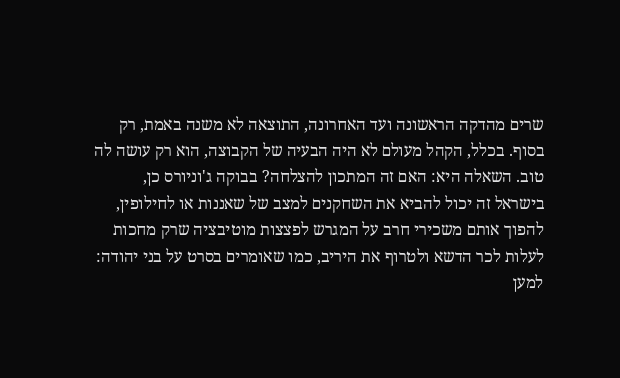שרים מהדקה הראשונה ועד האחרונה, התוצאה לא משנה באמת, רק בסוף. בכלל, הקהל מעולם לא היה הבעיה של הקבוצה, הוא רק עושה לה טוב. השאלה היא: האם זה המתכון להצלחה? בבוקה ג'וניורס כן, בישראל זה יכול להביא את השחקנים למצב של שאננות או לחילופין, להפוך אותם משכירי חרב על המגרש לפצצות מוטיבציה שרק מחכות לעלות לכר הדשא ולטרוף את היריב, כמו שאומרים בסרט על בני יהודה: למען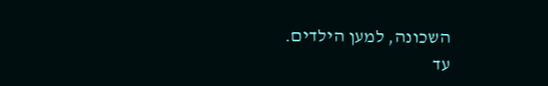השכונה, למען הילדים.
עד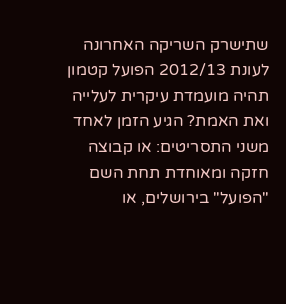שתישרק השריקה האחרונה לעונת 2012/13 הפועל קטמון תהיה מועמדת עיקרית לעלייה ואת האמת? הגיע הזמן לאחד משני התסריטים: או קבוצה חזקה ומאוחדת תחת השם "הפועל" בירושלים, או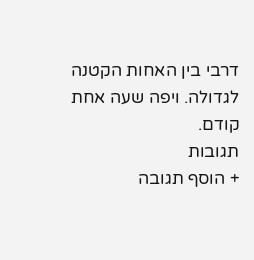דרבי בין האחות הקטנה לגדולה. ויפה שעה אחת קודם.
תגובות
+ הוסף תגובה